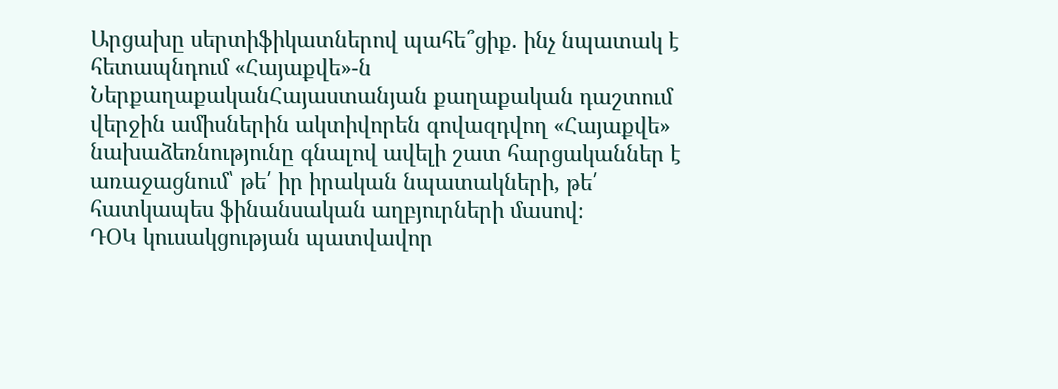Արցախը սերտիֆիկատներով պահե՞ցիք. ինչ նպատակ է հետապնդում «Հայաքվե»-ն
ՆերքաղաքականՀայաստանյան քաղաքական դաշտում վերջին ամիսներին ակտիվորեն գովազդվող «Հայաքվե» նախաձեռնությունը գնալով ավելի շատ հարցականներ է առաջացնում՝ թե՛ իր իրական նպատակների, թե՛ հատկապես ֆինանսական աղբյուրների մասով։
ԴՕԿ կուսակցության պատվավոր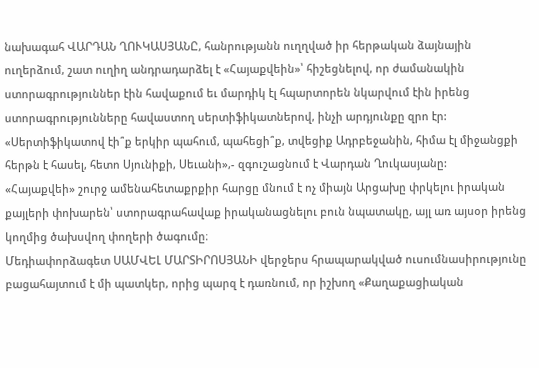նախագահ ՎԱՐԴԱՆ ՂՈՒԿԱՍՅԱՆԸ, հանրությանն ուղղված իր հերթական ձայնային ուղերձում, շատ ուղիղ անդրադարձել է «Հայաքվեին»՝ հիշեցնելով, որ ժամանակին ստորագրություններ էին հավաքում եւ մարդիկ էլ հպարտորեն նկարվում էին իրենց ստորագրությունները հավաստող սերտիֆիկատներով, ինչի արդյունքը զրո էր:
«Սերտիֆիկատով էի՞ք երկիր պահում, պահեցի՞ք, տվեցիք Ադրբեջանին, հիմա էլ միջանցքի հերթն է հասել, հետո Սյունիքի, Սեւանի»,- զգուշացնում է Վարդան Ղուկասյանը:
«Հայաքվեի» շուրջ ամենահետաքրքիր հարցը մնում է ոչ միայն Արցախը փրկելու իրական քայլերի փոխարեն՝ ստորագրահավաք իրականացնելու բուն նպատակը, այլ առ այսօր իրենց կողմից ծախսվող փողերի ծագումը։
Մեդիափորձագետ ՍԱՄՎԵԼ ՄԱՐՏԻՐՈՍՅԱՆԻ վերջերս հրապարակված ուսումնասիրությունը բացահայտում է մի պատկեր, որից պարզ է դառնում, որ իշխող «Քաղաքացիական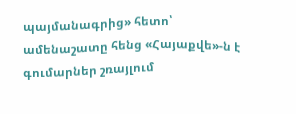պայմանագրից» հետո՝ ամենաշատը հենց «Հայաքվե»-ն է գումարներ շռայլում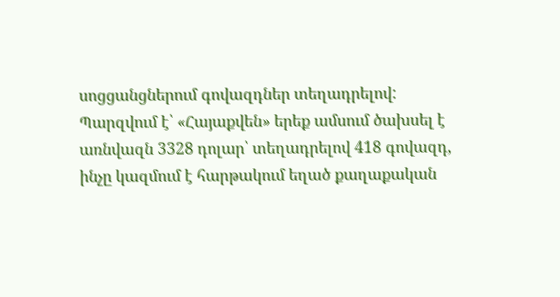սոցցանցներում գովազդներ տեղադրելով:
Պարզվում է՝ «Հայաքվեն» երեք ամսում ծախսել է առնվազն 3328 դոլար՝ տեղադրելով 418 գովազդ, ինչը կազմում է հարթակում եղած քաղաքական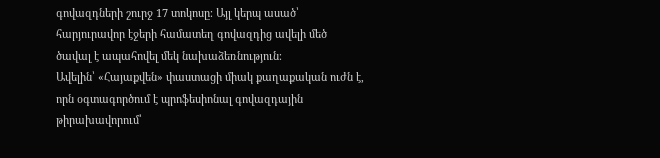գովազդների շուրջ 17 տոկոսը։ Այլ կերպ ասած՝ հարյուրավոր էջերի համատեղ գովազդից ավելի մեծ ծավալ է ապահովել մեկ նախաձեռնություն։
Ավելին՝ «Հայաքվեն» փաստացի միակ քաղաքական ուժն է, որն օգտագործում է պրոֆեսիոնալ գովազդային թիրախավորում՝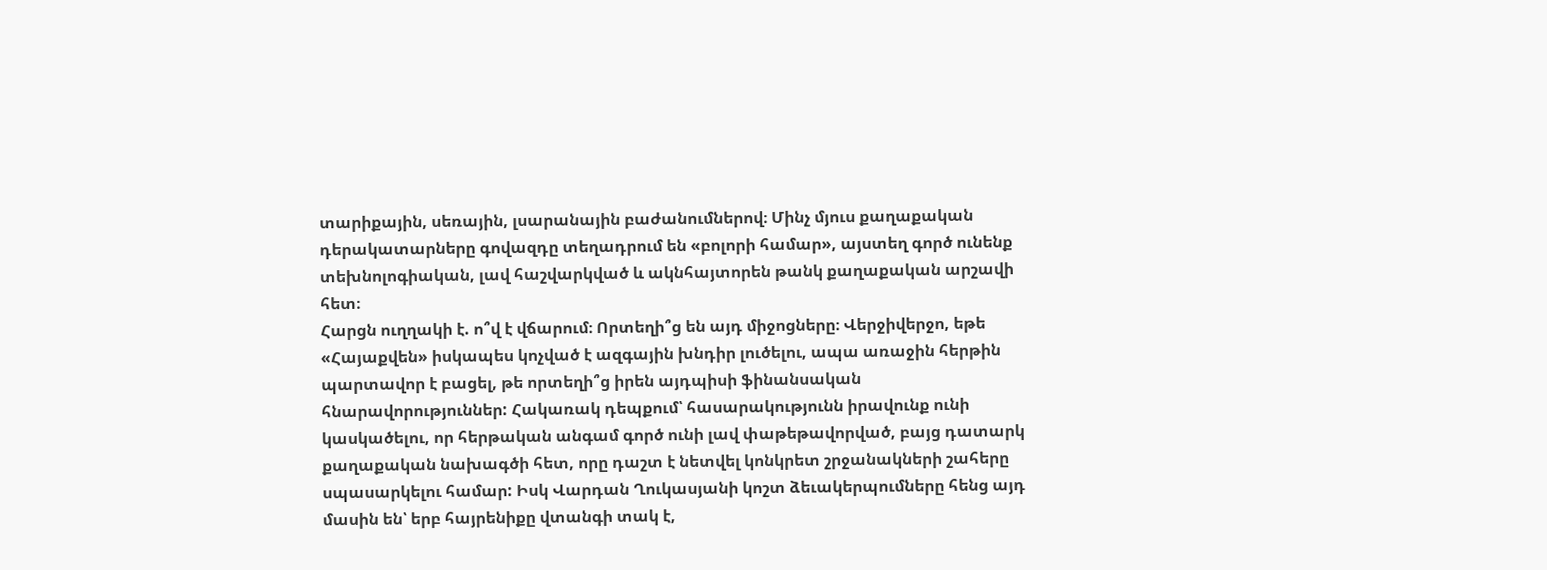տարիքային, սեռային, լսարանային բաժանումներով։ Մինչ մյուս քաղաքական դերակատարները գովազդը տեղադրում են «բոլորի համար», այստեղ գործ ունենք տեխնոլոգիական, լավ հաշվարկված և ակնհայտորեն թանկ քաղաքական արշավի հետ։
Հարցն ուղղակի է. ո՞վ է վճարում։ Որտեղի՞ց են այդ միջոցները։ Վերջիվերջո, եթե «Հայաքվեն» իսկապես կոչված է ազգային խնդիր լուծելու, ապա առաջին հերթին պարտավոր է բացել, թե որտեղի՞ց իրեն այդպիսի ֆինանսական հնարավորություններ: Հակառակ դեպքում՝ հասարակությունն իրավունք ունի կասկածելու, որ հերթական անգամ գործ ունի լավ փաթեթավորված, բայց դատարկ քաղաքական նախագծի հետ, որը դաշտ է նետվել կոնկրետ շրջանակների շահերը սպասարկելու համար: Իսկ Վարդան Ղուկասյանի կոշտ ձեւակերպումները հենց այդ մասին են՝ երբ հայրենիքը վտանգի տակ է,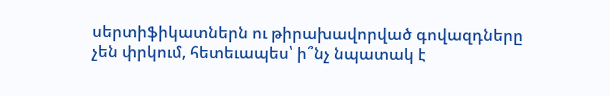սերտիֆիկատներն ու թիրախավորված գովազդները չեն փրկում, հետեւապես՝ ի՞նչ նպատակ է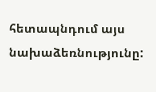հետապնդում այս նախաձեռնությունը: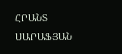ՀՐԱՆՏ ՍԱՐԱՖՅԱՆ